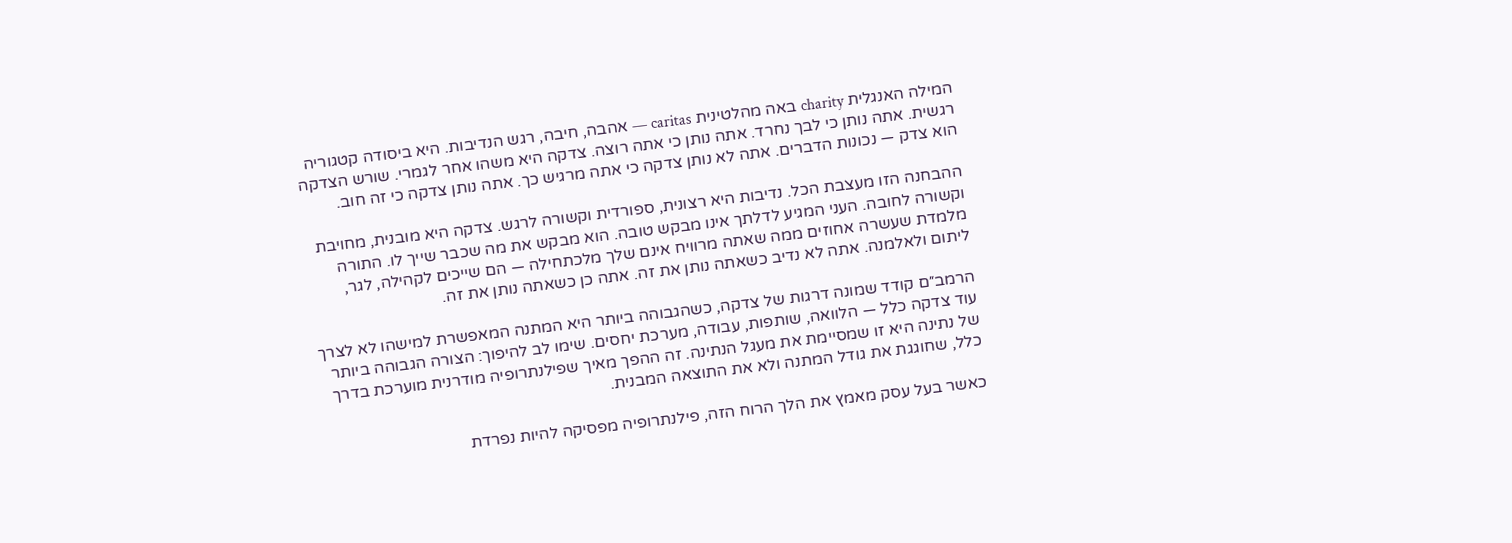המילה האנגלית charity באה מהלטינית caritas — אהבה, חיבה, רגש הנדיבות. היא ביסודה קטגוריה רגשית. אתה נותן כי לבך נחרד. אתה נותן כי אתה רוצה. צדקה היא משהו אחר לגמרי. שורש הצדקה הוא צדק — נכונות הדברים. אתה לא נותן צדקה כי אתה מרגיש כך. אתה נותן צדקה כי זה חוב.

ההבחנה הזו מעצבת הכל. נדיבות היא רצונית, ספורדית וקשורה לרגש. צדקה היא מובנית, מחויבת וקשורה לחובה. העני המגיע לדלתך אינו מבקש טובה. הוא מבקש את מה שכבר שייך לו. התורה מלמדת שעשרה אחוזים ממה שאתה מרוויח אינם שלך מלכתחילה — הם שייכים לקהילה, לגר, ליתום ולאלמנה. אתה לא נדיב כשאתה נותן את זה. אתה כן כשאתה נותן את זה.

הרמב״ם קודד שמונה דרגות של צדקה, כשהגבוהה ביותר היא המתנה המאפשרת למישהו לא לצרך עוד צדקה כלל — הלוואה, שותפות, עבודה, מערכת יחסים. שימו לב להיפוך: הצורה הגבוהה ביותר של נתינה היא זו שמסיימת את מעגל הנתינה. זה ההפך מאיך שפילנתרופיה מודרנית מוערכת בדרך כלל, שחוגגת את גודל המתנה ולא את התוצאה המבנית.

כאשר בעל עסק מאמץ את הלך הרוח הזה, פילנתרופיה מפסיקה להיות נפרדת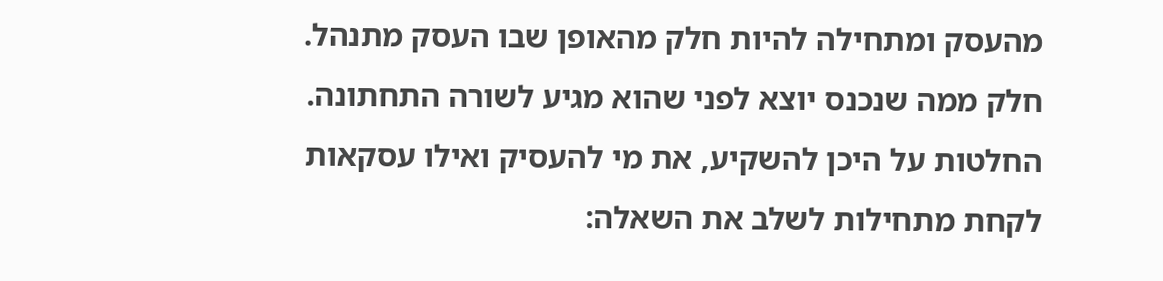מהעסק ומתחילה להיות חלק מהאופן שבו העסק מתנהל. חלק ממה שנכנס יוצא לפני שהוא מגיע לשורה התחתונה. החלטות על היכן להשקיע, את מי להעסיק ואילו עסקאות לקחת מתחילות לשלב את השאלה: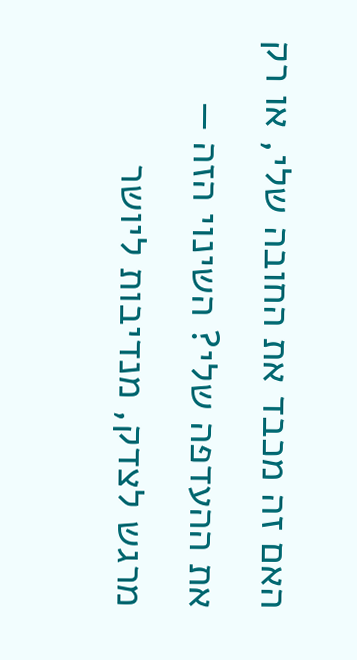האם זה מכבד את החובה שלי, או רק את ההעדפה שלי? השינוי הזה — מרגש לצדק, מנדיבות ליושר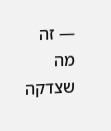— זה מה שצדקה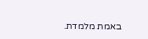באמת מלמדת.